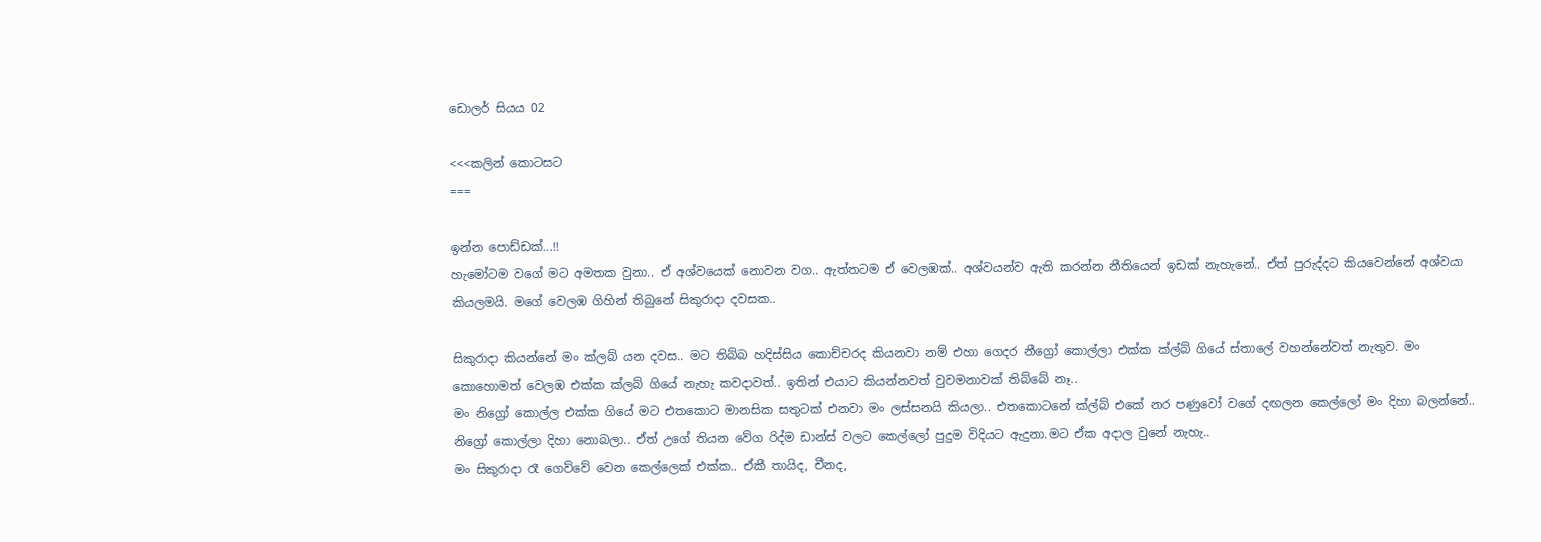ඩොලර් සියය 02

<<<කලින් කොටසට
===

ඉන්න පොඩ්ඩක්...!!
හැමෝටම වගේ මට අමතක වුනා.. ඒ අශ්වයෙක් නොවන වග.. ඇත්තටම ඒ වෙලඹක්.. අශ්වයන්ව ඇති කරන්න නීතියෙන් ඉඩක් නැහැනේ.. ඒත් පුරුද්දට කියවෙන්නේ අශ්වයා කියලමයි. මගේ වෙලඹ ගිහින් තිබුනේ සිකුරාදා දවසක..

සිකුරාදා කියන්නේ මං ක්ලබ් යන දවස.. මට තිබ්බ හදිස්සිය කොච්චරද කියනවා නම් එහා ගෙදර නීග්‍රෝ කොල්ලා එක්ක ක්ල්බ් ගියේ ස්තාලේ වහන්නේවත් නැතුව. මං කොහොමත් වෙලඹ එක්ක ක්ලබ් ගියේ නැහැ කවදාවත්.. ඉතින් එයාට කියන්නවත් වුවමනාවක් තිබ්බේ නෑ..
මං නිග්‍රෝ කොල්ල එක්ක ගියේ මට එතකොට මානසික සතුටක් එනවා මං ලස්සනයි කියලා.. එතකොටනේ ක්ල්බ් එකේ නර පණුවෝ වගේ දඟලන කෙල්ලෝ මං දිහා බලන්නේ.. නිග්‍රෝ කොල්ලා දිහා නොබලා.. ඒත් උගේ තියන වේග රිද්ම ඩාන්ස් වලට කෙල්ලෝ පුදුම විදියට ඇදුනා.මට ඒක අදාල වුනේ නැහැ..
මං සිකුරාදා රෑ ගෙව්වේ වෙන කෙල්ලෙක් එක්ක.. ඒකී තායිද, චීනද,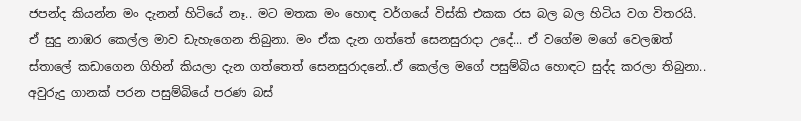ජපන්ද කියන්න මං දැනන් හිටියේ නෑ.. මට මතක මං හොඳ වර්ගයේ විස්කි එකක රස බල බල හිටිය වග විතරයි. ඒ සුදු නාඹර කෙල්ල මාව ඩැහැගෙන තිබුනා. මං ඒක දැන ගත්තේ සෙනසුරාදා උදේ... ඒ වගේම මගේ වෙලඹත් ස්තාලේ කඩාගෙන ගිහින් කියලා දැන ගත්තෙත් සෙනසුරාදනේ..ඒ කෙල්ල මගේ පසුම්බිය හොඳට සුද්ද කරලා තිබුනා.. අවුරුදු ගානක් පරන පසුම්බියේ පරණ බස්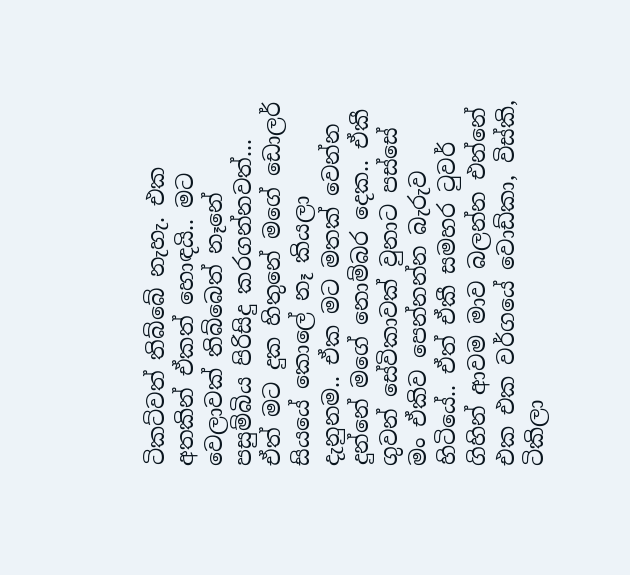ටිකට්වත් තිබ්බේ නැහැ. එක අතකින් ඒකත් හොඳයි.. මට වෙලාවක් තිබ්බෙත් නෑනේ පසුම්බිය පිරිසිදු කරගන්නවත්...
ඒත් මට දුක හිතුනේ මගේ ඩොලර් සියයේ කොලේ නෑ කියලා දැනුනම.. ඒක මට මතක් වෙන්න දුන්නේ මගේ නොම්බර දෙක.. ඒකී ගුවන් සේවිකාවක් වුනාට පස්සේ මං ඒකිව පෙන්නන්න බැරුව හිටියේ.. ඒත් ඒකී සමහර ටුවර් ගිහින් ආවම මාව බලන්න එන්නේ එක එක වර්ගයේ වොඩ්කා, විස්කි, ටිකිලා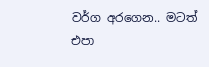වර්ග අරගෙන.. මටත් එපා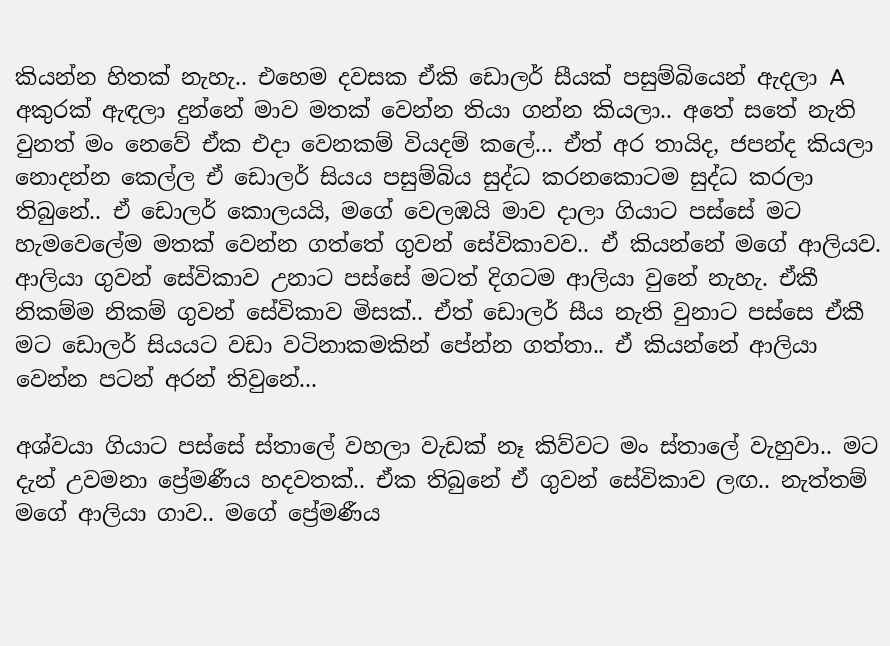කියන්න හිතක් නැහැ.. එහෙම දවසක ඒකි ඩොලර් සීයක් පසුම්බියෙන් ඇදලා A අකුරක් ඇඳලා දුන්නේ මාව මතක් වෙන්න තියා ගන්න කියලා.. අතේ සතේ නැති වුනත් මං නෙවේ ඒක එදා වෙනකම් වියදම් කලේ... ඒත් අර තායිද, ජපන්ද කියලා නොදන්න කෙල්ල ඒ ඩොලර් සියය පසුම්බිය සුද්ධ කරනකොටම සුද්ධ කරලා තිබුනේ.. ඒ ඩොලර් කොලයයි, මගේ වෙලඹයි මාව දාලා ගියාට පස්සේ මට හැමවෙලේම මතක් වෙන්න ගත්තේ ගුවන් සේවිකාවව.. ඒ කියන්නේ මගේ ආලියව. ආලියා ගුවන් සේවිකාව උනාට පස්සේ මටත් දිගටම ආලියා වුනේ නැහැ. ඒකී නිකම්ම නිකම් ගුවන් සේවිකාව මිසක්.. ඒත් ඩොලර් සීය නැති වුනාට පස්සෙ ඒකී මට ඩොලර් සියයට වඩා වටිනාකමකින් පේන්න ගත්තා.. ඒ කියන්නේ ආලියා වෙන්න පටන් අරන් තිවුනේ...

අශ්වයා ගියාට පස්සේ ස්තාලේ වහලා වැඩක් නෑ කිව්වට මං ස්තාලේ වැහුවා.. මට දැන් උවමනා ප්‍රේමණීය හදවතක්.. ඒක තිබුනේ ඒ ගුවන් සේවිකාව ලඟ.. නැත්තම් මගේ ආලියා ගාව.. මගේ ප්‍රේමණීය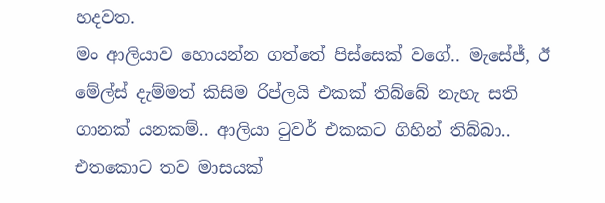හදවත.
මං ආලියාව හොයන්න ගත්තේ පිස්සෙක් වගේ.. මැසේජ්, ඊ මේල්ස් දැම්මත් කිසිම රිප්ලයි එකක් තිබ්බේ නැහැ සති ගානක් යනකම්.. ආලියා ටුවර් එකකට ගිහින් තිබ්බා.. එතකොට තව මාසයක්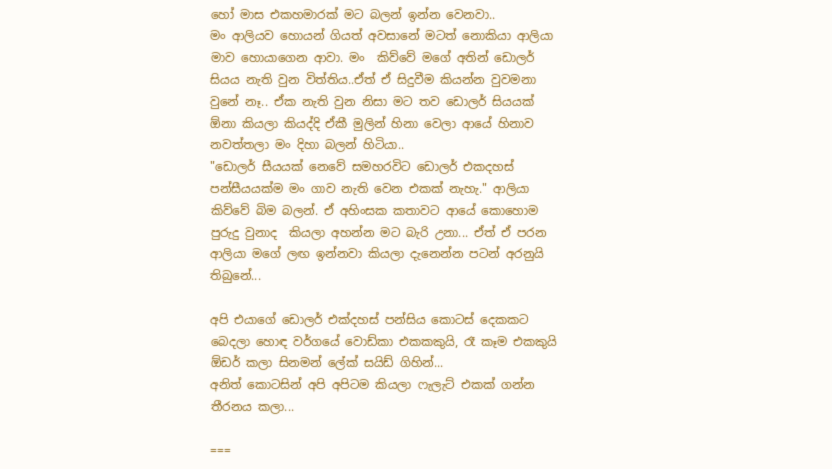හෝ මාස එකහමාරක් මට බලන් ඉන්න වෙනවා..
මං ආලියව හොයන් ගියත් අවසානේ මටත් නොකියා ආලියා මාව හොයාගෙන ආවා. මං  කිව්වේ මගේ අතින් ඩොලර් සියය නැති වුන විත්තිය..ඒත් ඒ සිදුවීම කියන්න වුවමනා වුනේ නෑ.. ඒක නැති වුන නිසා මට තව ඩොලර් සියයක් ඕනා කියලා කියද්දි ඒකී මුලින් හිනා වෙලා ආයේ හිනාව නවත්තලා මං දිහා බලන් හිටියා..
"ඩොලර් සීයයක් නෙවේ සමහරවිට ඩොලර් එකදහස් පන්සීයයක්ම මං ගාව නැති වෙන එකක් නැහැ." ආලියා කිව්වේ බිම බලන්. ඒ අහිංසක කතාවට ආයේ කොහොම පුරුදු වුනාද  කියලා අහන්න මට බැරි උනා... ඒත් ඒ පරන ආලියා මගේ ලඟ ඉන්නවා කියලා දැනෙන්න පටන් අරනුයි තිබුනේ...

අපි එයාගේ ඩොලර් එක්දහස් පන්සිය කොටස් දෙකකට බෙදලා හොඳ වර්ගයේ වොඩ්කා එකකකුයි, රෑ කෑම එකකුයි ඕඩර් කලා සිනමන් ලේක් සයිඩ් ගිහින්...
අනිත් කොටසින් අපි අපිටම කියලා ෆැලැට් එකක් ගන්න තීරනය කලා...

===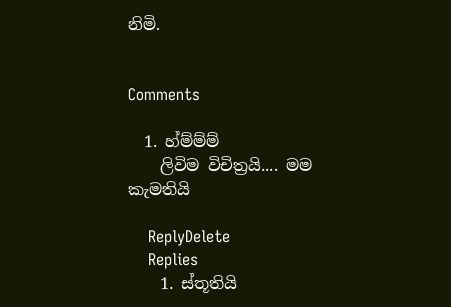නිමි.


Comments

  1. හ්ම්ම්ම්
    ලිවිම විචිත්‍රයි.... මම කැමතියි

    ReplyDelete
    Replies
    1. ස්තූතියි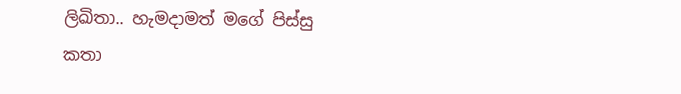ලිඛිතා.. හැමදාමත් මගේ පිස්සු කතා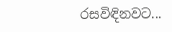රසවිඳිනවට...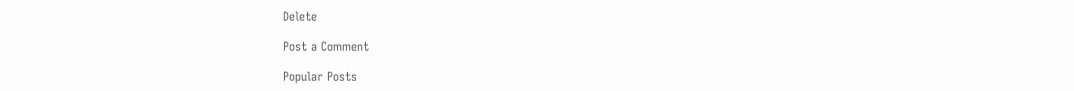Delete

Post a Comment

Popular Posts